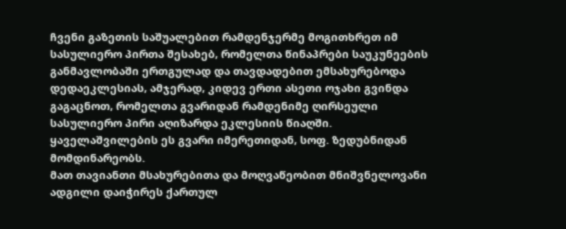ჩვენი გაზეთის საშუალებით რამდენჯერმე მოგითხრეთ იმ სასულიერო პირთა შესახებ, რომელთა წინაპრები საუკუნეების განმავლობაში ერთგულად და თავდადებით ემსახურებოდა დედაეკლესიას, ამჯერად, კიდევ ერთი ასეთი ოჯახი გვინდა გაგაცნოთ, რომელთა გვარიდან რამდენიმე ღირსეული სასულიერო პირი აღიზარდა ეკლესიის წიაღში. ყაველაშვილების ეს გვარი იმერეთიდან, სოფ. ზედუბნიდან მომდინარეობს.
მათ თავიანთი მსახურებითა და მოღვაწეობით მნიშვნელოვანი ადგილი დაიჭირეს ქართულ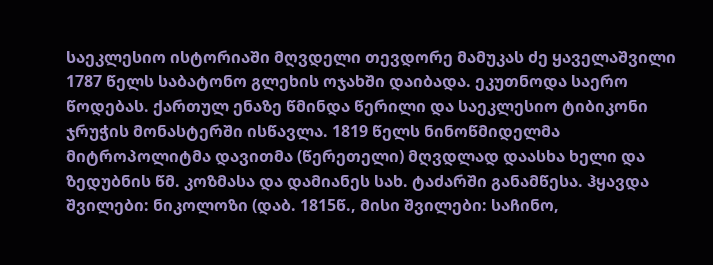საეკლესიო ისტორიაში მღვდელი თევდორე მამუკას ძე ყაველაშვილი 1787 წელს საბატონო გლეხის ოჯახში დაიბადა. ეკუთნოდა საერო წოდებას. ქართულ ენაზე წმინდა წერილი და საეკლესიო ტიბიკონი ჯრუჭის მონასტერში ისწავლა. 1819 წელს ნინოწმიდელმა მიტროპოლიტმა დავითმა (წერეთელი) მღვდლად დაასხა ხელი და ზედუბნის წმ. კოზმასა და დამიანეს სახ. ტაძარში განამწესა. ჰყავდა შვილები: ნიკოლოზი (დაბ. 1815წ., მისი შვილები: საჩინო,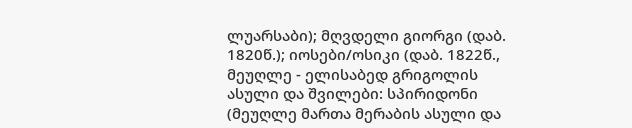ლუარსაბი); მღვდელი გიორგი (დაბ. 1820წ.); იოსები/ოსიკი (დაბ. 1822წ., მეუღლე - ელისაბედ გრიგოლის ასული და შვილები: სპირიდონი (მეუღლე მართა მერაბის ასული და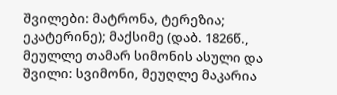შვილები: მატრონა, ტერეზია; ეკატერინე); მაქსიმე (დაბ. 1826წ., მეულლე თამარ სიმონის ასული და შვილი: სვიმონი, მეუღლე მაკარია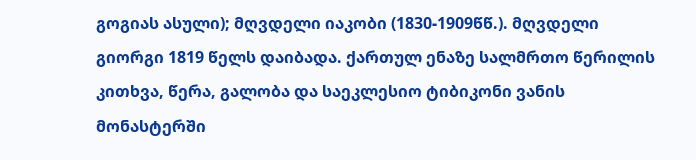გოგიას ასული); მღვდელი იაკობი (1830-1909წწ.). მღვდელი გიორგი 1819 წელს დაიბადა. ქართულ ენაზე სალმრთო წერილის კითხვა, წერა, გალობა და საეკლესიო ტიბიკონი ვანის მონასტერში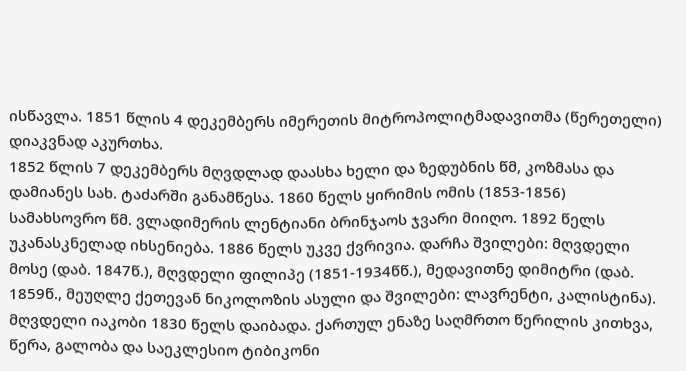ისწავლა. 1851 წლის 4 დეკემბერს იმერეთის მიტროპოლიტმადავითმა (წერეთელი) დიაკვნად აკურთხა.
1852 წლის 7 დეკემბერს მღვდლად დაასხა ხელი და ზედუბნის წმ, კოზმასა და დამიანეს სახ. ტაძარში განამწესა. 1860 წელს ყირიმის ომის (1853-1856) სამახსოვრო წმ. ვლადიმერის ლენტიანი ბრინჯაოს ჯვარი მიიღო. 1892 წელს უკანასკნელად იხსენიება. 1886 წელს უკვე ქვრივია. დარჩა შვილები: მღვდელი მოსე (დაბ. 1847წ.), მღვდელი ფილიპე (1851-1934წწ.), მედავითნე დიმიტრი (დაბ. 1859წ., მეუღლე ქეთევან ნიკოლოზის ასული და შვილები: ლავრენტი, კალისტინა). მღვდელი იაკობი 1830 წელს დაიბადა. ქართულ ენაზე საღმრთო წერილის კითხვა, წერა, გალობა და საეკლესიო ტიბიკონი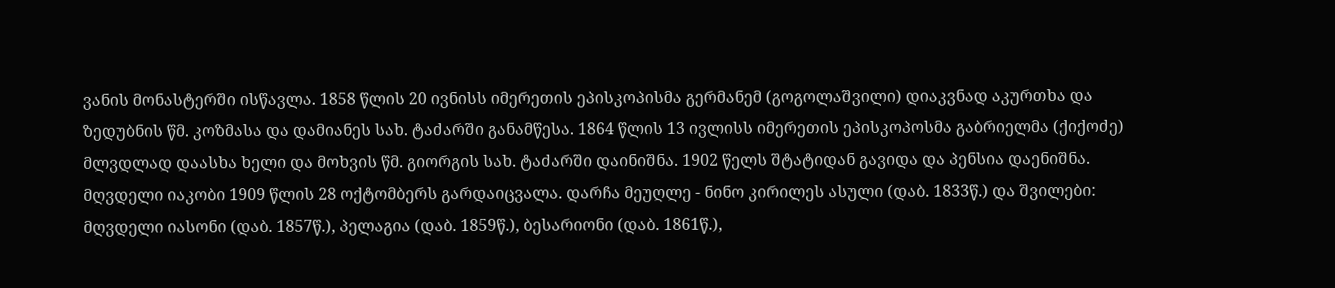ვანის მონასტერში ისწავლა. 1858 წლის 20 ივნისს იმერეთის ეპისკოპისმა გერმანემ (გოგოლაშვილი) დიაკვნად აკურთხა და ზედუბნის წმ. კოზმასა და დამიანეს სახ. ტაძარში განამწესა. 1864 წლის 13 ივლისს იმერეთის ეპისკოპოსმა გაბრიელმა (ქიქოძე) მლვდლად დაასხა ხელი და მოხვის წმ. გიორგის სახ. ტაძარში დაინიშნა. 1902 წელს შტატიდან გავიდა და პენსია დაენიშნა.
მღვდელი იაკობი 1909 წლის 28 ოქტომბერს გარდაიცვალა. დარჩა მეუღლე - ნინო კირილეს ასული (დაბ. 1833წ.) და შვილები: მღვდელი იასონი (დაბ. 1857წ.), პელაგია (დაბ. 1859წ.), ბესარიონი (დაბ. 1861წ.),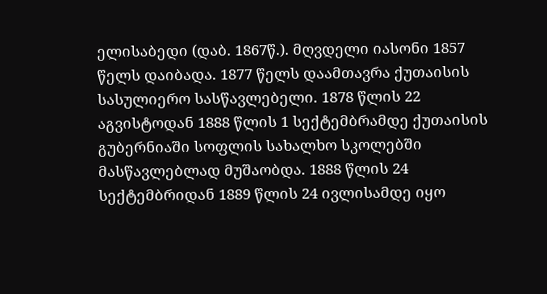ელისაბედი (დაბ. 1867წ.). მღვდელი იასონი 1857 წელს დაიბადა. 1877 წელს დაამთავრა ქუთაისის სასულიერო სასწავლებელი. 1878 წლის 22 აგვისტოდან 1888 წლის 1 სექტემბრამდე ქუთაისის გუბერნიაში სოფლის სახალხო სკოლებში მასწავლებლად მუშაობდა. 1888 წლის 24 სექტემბრიდან 1889 წლის 24 ივლისამდე იყო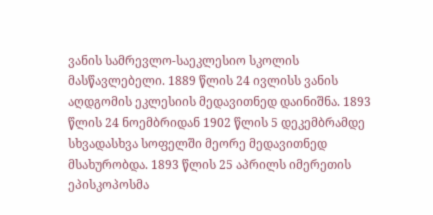ვანის სამრევლო-საეკლესიო სკოლის მასწავლებელი. 1889 წლის 24 ივლისს ვანის აღდგომის ეკლესიის მედავითნედ დაინიშნა. 1893 წლის 24 ნოემბრიდან 1902 წლის 5 დეკემბრამდე სხვადასხვა სოფელში მეორე მედავითნედ მსახურობდა. 1893 წლის 25 აპრილს იმერეთის ეპისკოპოსმა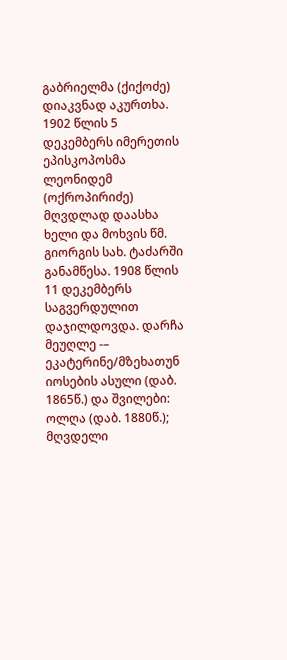გაბრიელმა (ქიქოძე) დიაკვნად აკურთხა. 1902 წლის 5 დეკემბერს იმერეთის ეპისკოპოსმა ლეონიდემ (ოქროპირიძე) მღვდლად დაასხა ხელი და მოხვის წმ. გიორგის სახ. ტაძარში განამწესა. 1908 წლის 11 დეკემბერს საგვერდულით დაჯილდოვდა. დარჩა მეუღლე -– ეკატერინე/მზეხათუნ იოსების ასული (დაბ. 1865წ.) და შვილები: ოლღა (დაბ. 1880წ.); მღვდელი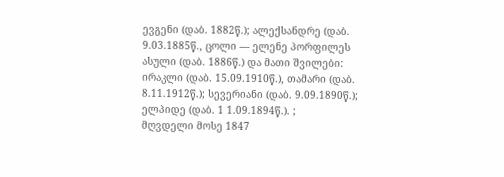ევგენი (დაბ. 1882წ.); ალექსანდრე (დაბ. 9.03.1885წ., ცოლი –– ელენე პორფილეს ასული (დაბ. 1886წ.) და მათი შვილები: ირაკლი (დაბ. 15.09.1910წ.), თამარი (დაბ. 8.11.1912წ.); სევერიანი (დაბ. 9.09.1890წ.); ელპიდე (დაბ. 1 1.09.1894წ.). ;
მღვდელი მოსე 1847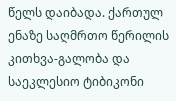წელს დაიბადა. ქართულ ენაზე საღმრთო წერილის კითხვა-გალობა და საეკლესიო ტიბიკონი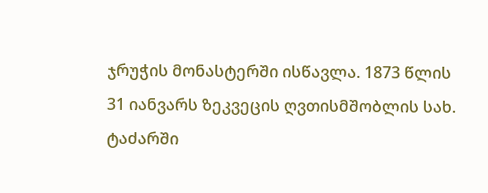ჯრუჭის მონასტერში ისწავლა. 1873 წლის 31 იანვარს ზეკვეცის ღვთისმშობლის სახ. ტაძარში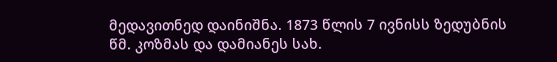მედავითნედ დაინიშნა. 1873 წლის 7 ივნისს ზედუბნის წმ. კოზმას და დამიანეს სახ.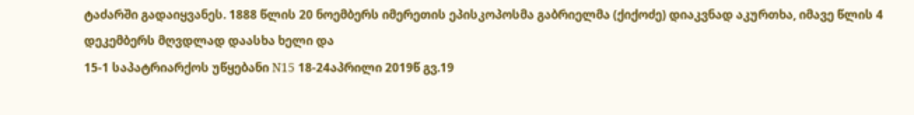ტაძარში გადაიყვანეს. 1888 წლის 20 ნოემბერს იმერეთის ეპისკოპოსმა გაბრიელმა (ქიქოძე) დიაკვნად აკურთხა, იმავე წლის 4 დეკემბერს მღვდლად დაასხა ხელი და
15-1 საპატრიარქოს უწყებანი N15 18-24აპრილი 2019წ გვ.19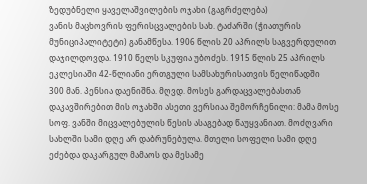ზედუბნელი ყაველაშვილების ოჯახი (გაგრძელება)
ვანის მაცხოვრის ფერისცვალების სახ. ტაძარში (ჭიათურის მუნიციპალიტეტი) განამწესა. 1906 წლის 20 აპრილს საგვერდულით დაჯილდოვდა. 1910 წელს სკუფია უბოძეს. 1915 წლის 25 აპრილს ეკლესიაში 42-წლიანი ერთგული სამსახურისათვის წელიწადში
300 მან. პენსია დაენიშნა. მღვდ. მოსეს გარდაცვალებასთან დაკავშირებით მის ოჯახში ასეთი ვერსიაა შემორჩენილი: მამა მოსე სოფ. ვანში მიცვალებულის წესის ასაგებად წაუყვანიათ. მოძღვარი სახლში სამი დღე არ დაბრუნებულა. მთელი სოფელი სამი დღე ეძებდა დაკარგულ მამაოს და მესამე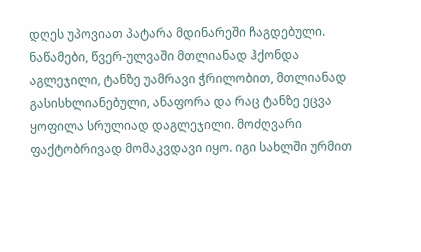დღეს უპოვიათ პატარა მდინარეში ჩაგდებული. ნაწამები, წვერ-ულვაში მთლიანად ჰქონდა აგლეჯილი, ტანზე უამრავი ჭრილობით, მთლიანად გასისხლიანებული, ანაფორა და რაც ტანზე ეცვა ყოფილა სრულიად დაგლეჯილი. მოძღვარი ფაქტობრივად მომაკვდავი იყო. იგი სახლში ურმით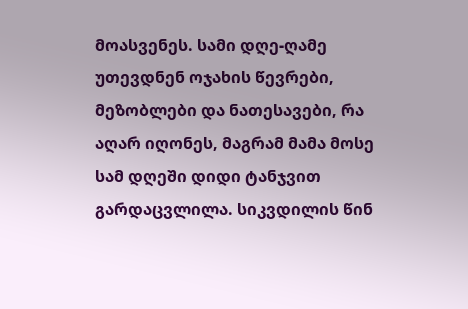მოასვენეს. სამი დღე-ღამე უთევდნენ ოჯახის წევრები, მეზობლები და ნათესავები, რა აღარ იღონეს, მაგრამ მამა მოსე სამ დღეში დიდი ტანჯვით გარდაცვლილა. სიკვდილის წინ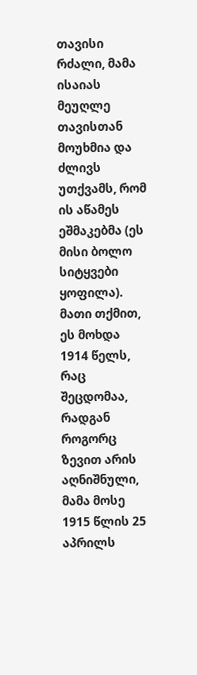თავისი რძალი, მამა ისაიას მეუღლე თავისთან მოუხმია და ძლივს უთქვამს, რომ ის აწამეს ეშმაკებმა (ეს მისი ბოლო სიტყვები ყოფილა). მათი თქმით, ეს მოხდა 1914 წელს, რაც შეცდომაა, რადგან როგორც ზევით არის აღნიშნული, მამა მოსე 1915 წლის 25 აპრილს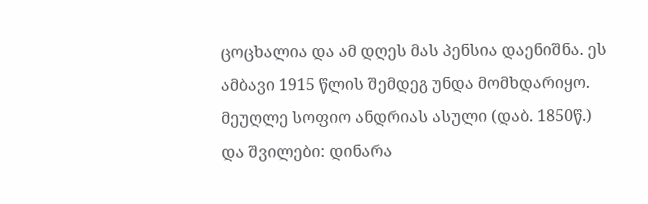ცოცხალია და ამ დღეს მას პენსია დაენიშნა. ეს ამბავი 1915 წლის შემდეგ უნდა მომხდარიყო. მეუღლე სოფიო ანდრიას ასული (დაბ. 1850წ.) და შვილები: დინარა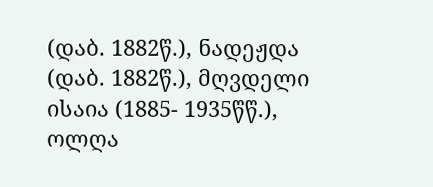(დაბ. 1882წ.), ნადეჟდა (დაბ. 1882წ.), მღვდელი ისაია (1885- 1935წწ.), ოლღა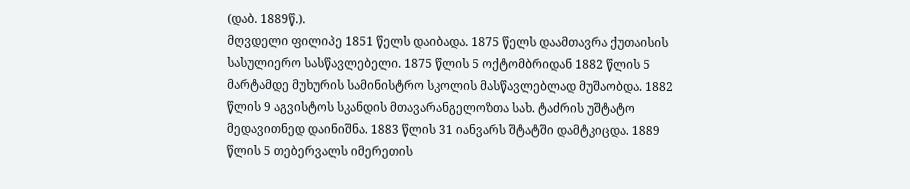(დაბ. 1889წ.).
მღვდელი ფილიპე 1851 წელს დაიბადა. 1875 წელს დაამთავრა ქუთაისის სასულიერო სასწავლებელი. 1875 წლის 5 ოქტომბრიდან 1882 წლის 5 მარტამდე მუხურის სამინისტრო სკოლის მასწავლებლად მუშაობდა. 1882 წლის 9 აგვისტოს სკანდის მთავარანგელოზთა სახ. ტაძრის უშტატო მედავითნედ დაინიშნა. 1883 წლის 31 იანვარს შტატში დამტკიცდა. 1889 წლის 5 თებერვალს იმერეთის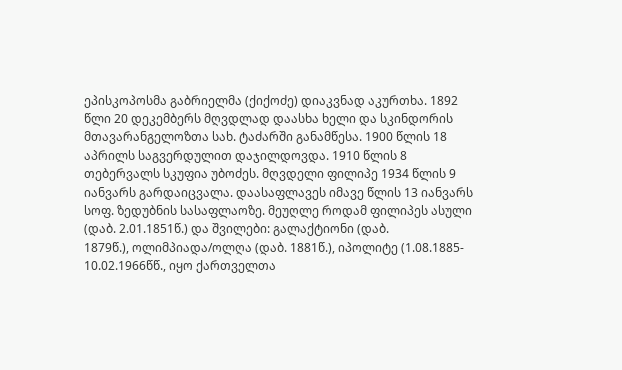ეპისკოპოსმა გაბრიელმა (ქიქოძე) დიაკვნად აკურთხა. 1892 წლი 20 დეკემბერს მღვდლად დაასხა ხელი და სკინდორის მთავარანგელოზთა სახ. ტაძარში განამწესა. 1900 წლის 18 აპრილს საგვერდულით დაჯილდოვდა. 1910 წლის 8 თებერვალს სკუფია უბოძეს. მღვდელი ფილიპე 1934 წლის 9 იანვარს გარდაიცვალა. დაასაფლავეს იმავე წლის 13 იანვარს სოფ. ზედუბნის სასაფლაოზე. მეუღლე როდამ ფილიპეს ასული (დაბ. 2.01.1851წ.) და შვილები: გალაქტიონი (დაბ.
1879წ.), ოლიმპიადა/ოლღა (დაბ. 1881წ.), იპოლიტე (1.08.1885- 10.02.1966წწ., იყო ქართველთა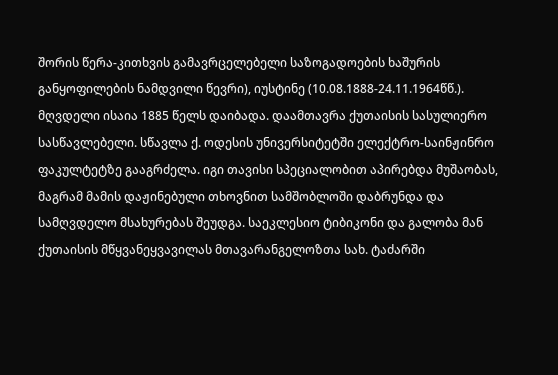შორის წერა-კითხვის გამავრცელებელი საზოგადოების ხაშურის განყოფილების ნამდვილი წევრი), იუსტინე (10.08.1888-24.11.1964წწ.).
მღვდელი ისაია 1885 წელს დაიბადა. დაამთავრა ქუთაისის სასულიერო სასწავლებელი. სწავლა ქ. ოდესის უნივერსიტეტში ელექტრო-საინჟინრო ფაკულტეტზე გააგრძელა. იგი თავისი სპეციალობით აპირებდა მუშაობას, მაგრამ მამის დაჟინებული თხოვნით სამშობლოში დაბრუნდა და სამღვდელო მსახურებას შეუდგა. საეკლესიო ტიბიკონი და გალობა მან ქუთაისის მწყვანეყვავილას მთავარანგელოზთა სახ. ტაძარში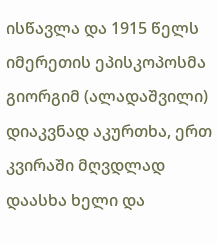ისწავლა და 1915 წელს იმერეთის ეპისკოპოსმა გიორგიმ (ალადაშვილი) დიაკვნად აკურთხა, ერთ კვირაში მღვდლად დაასხა ხელი და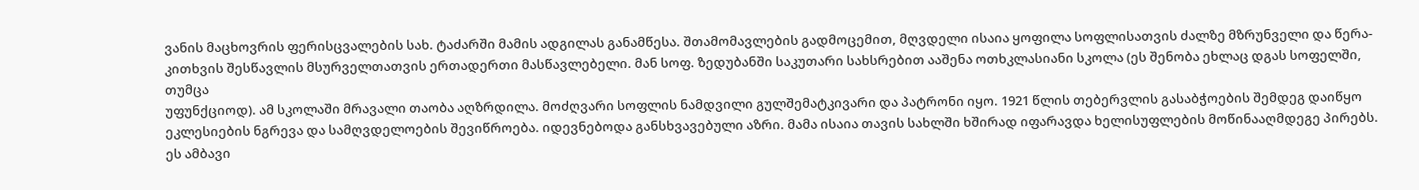ვანის მაცხოვრის ფერისცვალების სახ. ტაძარში მამის ადგილას განამწესა. შთამომავლების გადმოცემით, მღვდელი ისაია ყოფილა სოფლისათვის ძალზე მზრუნველი და წერა-კითხვის შესწავლის მსურველთათვის ერთადერთი მასწავლებელი. მან სოფ. ზედუბანში საკუთარი სახსრებით ააშენა ოთხკლასიანი სკოლა (ეს შენობა ეხლაც დგას სოფელში, თუმცა
უფუნქციოდ). ამ სკოლაში მრავალი თაობა აღზრდილა. მოძღვარი სოფლის ნამდვილი გულშემატკივარი და პატრონი იყო. 1921 წლის თებერვლის გასაბჭოების შემდეგ დაიწყო ეკლესიების ნგრევა და სამღვდელოების შევიწროება. იდევნებოდა განსხვავებული აზრი. მამა ისაია თავის სახლში ხშირად იფარავდა ხელისუფლების მოწინააღმდეგე პირებს. ეს ამბავი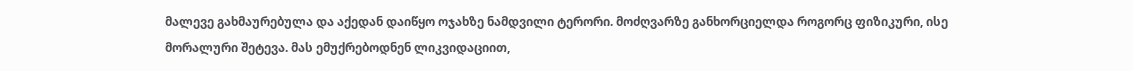მალევე გახმაურებულა და აქედან დაიწყო ოჯახზე ნამდვილი ტერორი. მოძღვარზე განხორციელდა როგორც ფიზიკური, ისე მორალური შეტევა. მას ემუქრებოდნენ ლიკვიდაციით,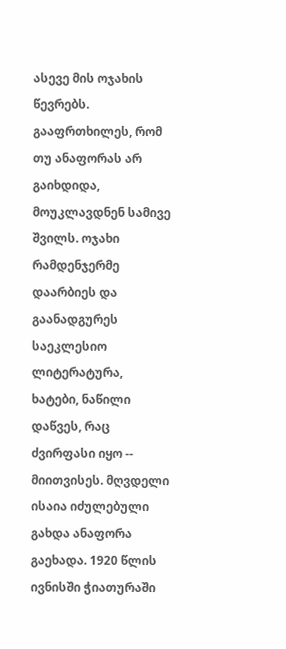ასევე მის ოჯახის წევრებს. გააფრთხილეს, რომ თუ ანაფორას არ გაიხდიდა, მოუკლავდნენ სამივე შვილს. ოჯახი რამდენჯერმე დაარბიეს და გაანადგურეს საეკლესიო ლიტერატურა, ხატები, ნაწილი დაწვეს, რაც ძვირფასი იყო -- მიითვისეს. მღვდელი ისაია იძულებული გახდა ანაფორა გაეხადა. 1920 წლის ივნისში ჭიათურაში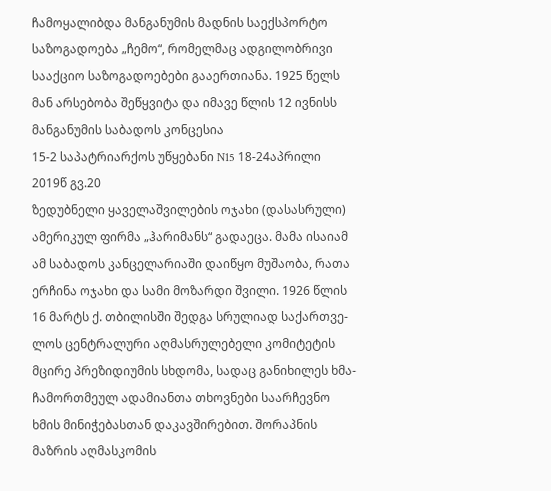ჩამოყალიბდა მანგანუმის მადნის საექსპორტო საზოგადოება „ჩემო“, რომელმაც ადგილობრივი სააქციო საზოგადოებები გააერთიანა. 1925 წელს მან არსებობა შეწყვიტა და იმავე წლის 12 ივნისს მანგანუმის საბადოს კონცესია
15-2 საპატრიარქოს უწყებანი N15 18-24აპრილი 2019წ გვ.20
ზედუბნელი ყაველაშვილების ოჯახი (დასასრული)
ამერიკულ ფირმა „ჰარიმანს“ გადაეცა. მამა ისაიამ ამ საბადოს კანცელარიაში დაიწყო მუშაობა, რათა ერჩინა ოჯახი და სამი მოზარდი შვილი. 1926 წლის 16 მარტს ქ. თბილისში შედგა სრულიად საქართვე- ლოს ცენტრალური აღმასრულებელი კომიტეტის მცირე პრეზიდიუმის სხდომა, სადაც განიხილეს ხმა-ჩამორთმეულ ადამიანთა თხოვნები საარჩევნო ხმის მინიჭებასთან დაკავშირებით. შორაპნის მაზრის აღმასკომის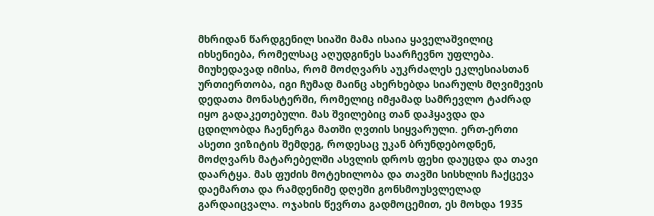მხრიდან წარდგენილ სიაში მამა ისაია ყაველაშვილიც იხსენიება, რომელსაც აღუდგინეს საარჩევნო უფლება. მიუხედავად იმისა, რომ მოძღვარს აუკრძალეს ეკლესიასთან ურთიერთობა, იგი ჩუმად მაინც ახერხებდა სიარულს მღვიმევის დედათა მონასტერში, რომელიც იმჟამად სამრევლო ტაძრად იყო გადაკეთებული. მას შვილებიც თან დაჰყავდა და ცდილობდა ჩაენერგა მათში ღვთის სიყვარული. ერთ-ერთი ასეთი ვიზიტის შემდეგ, როდესაც უკან ბრუნდებოდნენ, მოძღვარს მატარებელში ასვლის დროს ფეხი დაუცდა და თავი დაარტყა. მას ფუძის მოტეხილობა და თავში სისხლის ჩაქცევა დაემართა და რამდენიმე დღეში გონსმოუსვლელად გარდაიცვალა. ოჯახის წევრთა გადმოცემით, ეს მოხდა 1935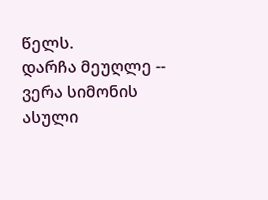წელს.
დარჩა მეუღლე -- ვერა სიმონის ასული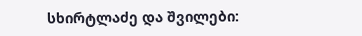სხირტლაძე და შვილები: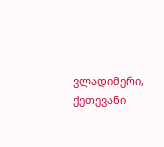ვლადიმერი, ქეთევანი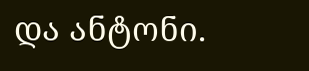და ანტონი.